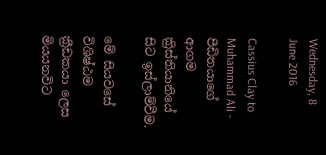Wednesday, 8 June 2016

Cassius Clay to Muhammad Ali - පීඩිතයාගේ ආගම ක්‍රිස්තියානියේ සිට ඉස්ලාම්වීම.

මේ සියවසේ විශිෂ්ඨම ක්‍රීඩකයා ලෙස මියයනවිට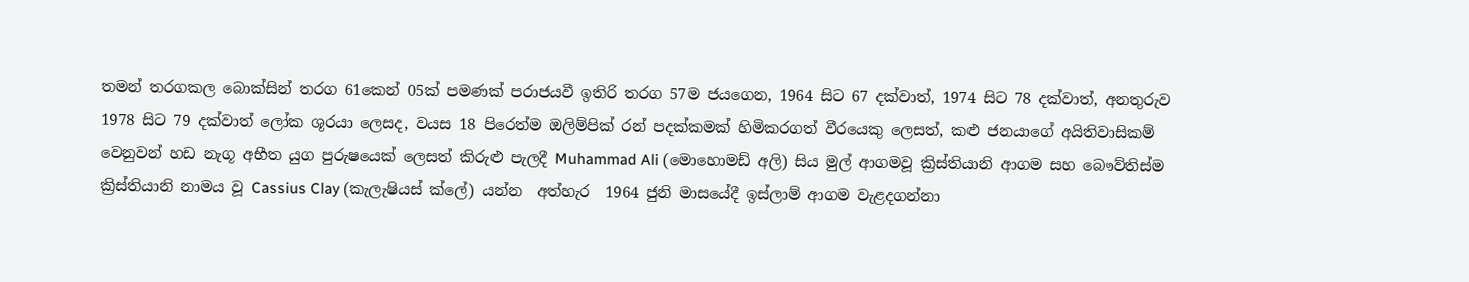තමන් තරගකල බොක්සින් තරග 61කෙන් 05ක් පමණක් පරාජයවී ඉතිරි තරග 57ම ජයගෙන, 1964 සිට 67 දක්වාත්, 1974 සිට 78 දක්වාත්, අනතුරුව 1978 සිට 79 දක්වාත් ලෝක ශූරයා ලෙසද, වයස 18 පිරෙත්ම ඔලිම්පික් රන් පදක්කමක් හිමිකරගත් වීරයෙකු ලෙසත්, කළු ජනයාගේ අයිතිවාසිකම් වෙනුවන් හඩ නැගූ අභීත යුග පුරුෂයෙක් ලෙසත් කිරුළු පැලදී Muhammad Ali (මොහොමඩ් අලි) සිය මුල් ආගමවූ ක්‍රිස්තියානි ආගම සහ බෞව්තිස්ම ක්‍රිස්තියානි නාමය වූ Cassius Clay (කැලැෂියස් ක්ලේ) යන්න  අත්හැර  1964 ජුනි මාසයේදී ඉස්ලාම් ආගම වැළදගන්නා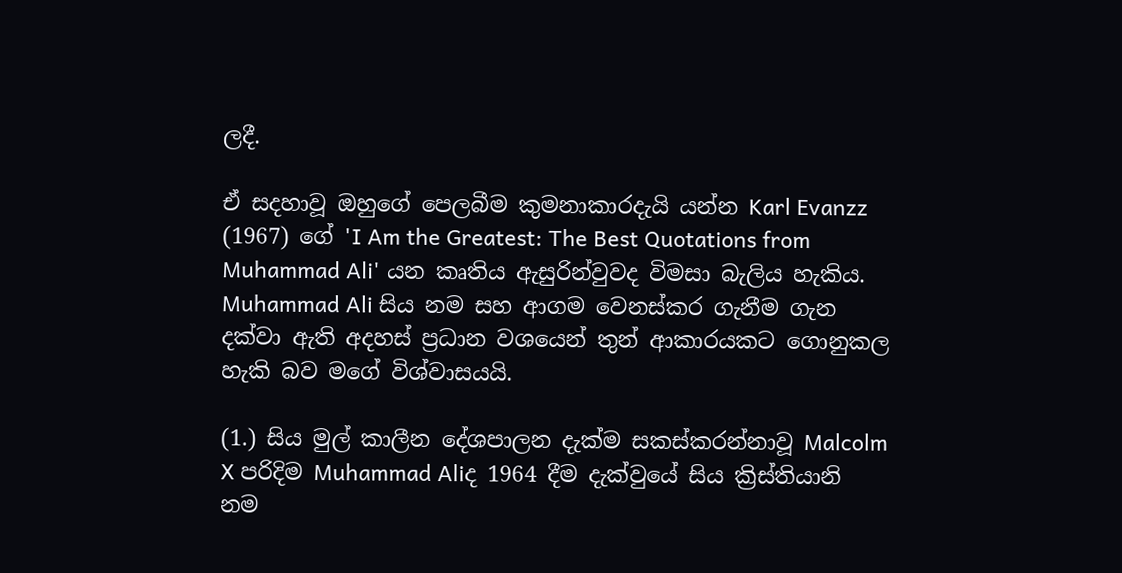ලදී.

ඒ සදහාවූ ඔහුගේ පෙලබීම කුමනාකාරදැයි යන්න Karl Evanzz (1967) ගේ 'I Am the Greatest: The Best Quotations from Muhammad Ali' යන කෘතිය ඇසුරින්වුවද විමසා බැලිය හැකිය. Muhammad Ali සිය නම සහ ආගම වෙනස්කර ගැනීම ගැන දක්වා ඇති අදහස් ප්‍රධාන වශයෙන් තුන් ආකාරයකට ගොනුකල හැකි බව මගේ විශ්වාසයයි.

(1.) සිය මුල් කාලීන දේශපාලන දැක්ම සකස්කරන්නාවූ Malcolm X පරිදිම Muhammad Aliද 1964 දීම දැක්වුයේ සිය ක්‍රිස්තියානි නම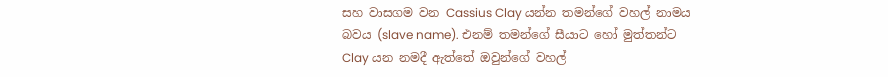සහ වාසගම වන Cassius Clay යන්න තමන්ගේ වහල් නාමය බවය (slave name). එනම් තමන්ගේ සීයාට හෝ මුත්තන්ට Clay යන නමදී ඇත්තේ ඔවුන්ගේ වහල්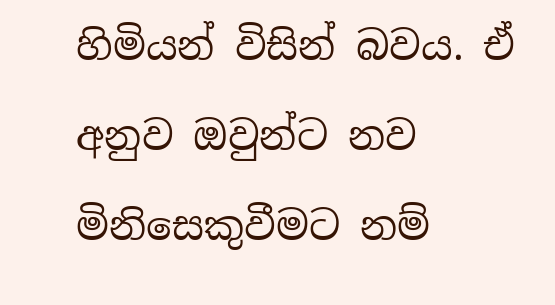හිමියන් විසින් බවය. ඒ අනුව ඔවුන්ට නව මිනිසෙකුවීමට නම්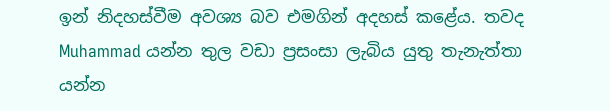ඉන් නිදහස්වීම අවශ්‍ය බව එමගින් අදහස් කළේය. තවද Muhammad යන්න තුල වඩා ප්‍රසංසා ලැබිය යුතු තැනැත්තා යන්න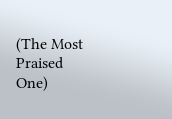(The Most Praised One)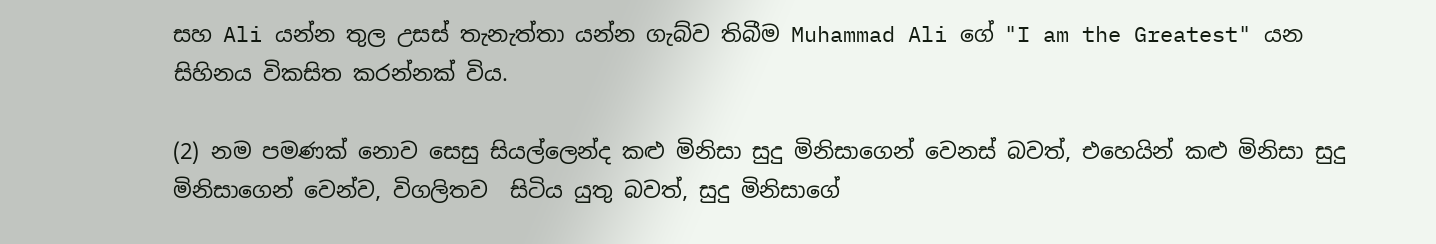සහ Ali යන්න තුල උසස් තැනැත්තා යන්න ගැබ්ව තිබීම Muhammad Ali ගේ "I am the Greatest" යන සිහිනය විකසිත කරන්නක් විය.

(2) නම පමණක් නොව සෙසු සියල්ලෙන්ද කළු මිනිසා සුදු මිනිසාගෙන් වෙනස් බවත්, එහෙයින් කළු මිනිසා සුදු මිනිසාගෙන් වෙන්ව, විගලිතව  සිටිය යුතු බවත්, සුදු මිනිසාගේ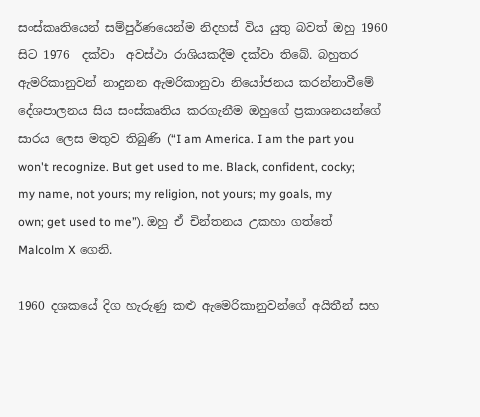සංස්කෘතියෙන් සම්පුර්ණයෙන්ම නිදහස් විය යුතු බවත් ඔහු 1960 සිට 1976  දක්වා  අවස්ථා රාශියකදීම දක්වා තිබේ. බහුතර ඇමරිකානුවන් නාදුනන ඇමරිකානුවා නියෝජනය කරන්නාවීමේ දේශපාලනය සිය සංස්කෘතිය කරගැනීම ඔහුගේ ප්‍රකාශනයන්ගේ සාරය ලෙස මතුව තිබුණි (“I am America. I am the part you won't recognize. But get used to me. Black, confident, cocky; my name, not yours; my religion, not yours; my goals, my own; get used to me”). ඔහු ඒ චින්තනය උකහා ගත්තේ Malcolm X ගෙනි.

1960 දශකයේ දිග හැරුණු කළු ඇමෙරිකානුවන්ගේ අයිතීන් සහ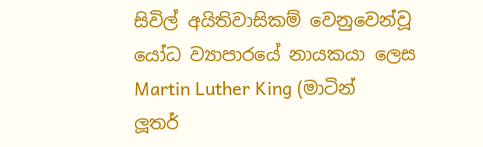සිවිල් අයිතිවාසිකම් වෙනුවෙන්වූ යෝධ ව්‍යාපාරයේ නායකයා ලෙස Martin Luther King (මාටින් ලූතර්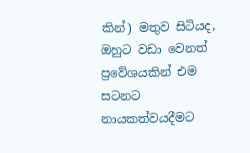කින්) මතුව සිටියද, ඔහුට වඩා වෙනත් ප්‍රවේශයකින් එම සටනට නායකත්වයදීමට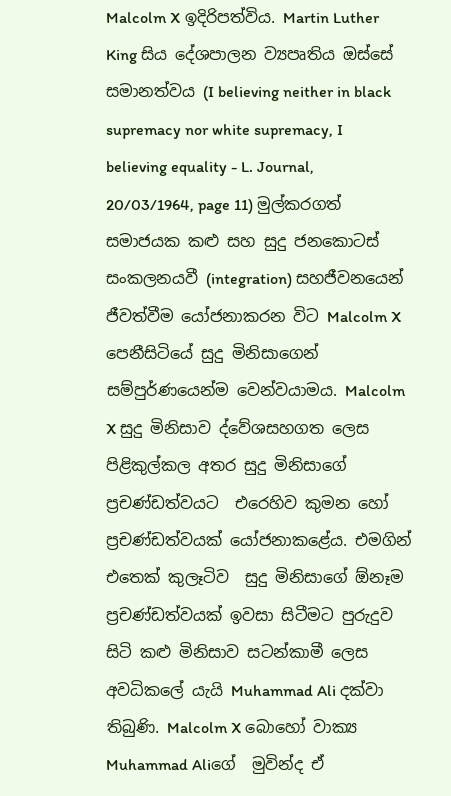Malcolm X ඉදිරිපත්විය. Martin Luther King සිය දේශපාලන ව්‍යපෘතිය ඔස්සේ සමානත්වය (I believing neither in black supremacy nor white supremacy, I believing equality - L. Journal, 20/03/1964, page 11) මුල්කරගත් සමාජයක කළු සහ සුදු ජනකොටස් සංකලනයවී (integration) සහජීවනයෙන් ජීවත්වීම යෝජනාකරන විට Malcolm X පෙනීසිටියේ සුදු මිනිසාගෙන් සම්පුර්ණයෙන්ම වෙන්වයාමය. Malcolm X සුදු මිනිසාව ද්වේශසහගත ලෙස පිළිකුල්කල අතර සුදු මිනිසාගේ ප්‍රචණ්ඩත්වයට  එරෙහිව කුමන හෝ ප්‍රචණ්ඩත්වයක් යෝජනාකළේය. එමගින් එතෙක් කුලෑටිව  සුදු මිනිසාගේ ඕනෑම ප්‍රචණ්ඩත්වයක් ඉවසා සිටීමට පුරුදුව සිටි කළු මිනිසාව සටන්කාමී ලෙස අවධිකලේ යැයි Muhammad Ali දක්වා තිබුණි. Malcolm X බොහෝ වාක්‍ය Muhammad Aliගේ  මුවින්ද ඒ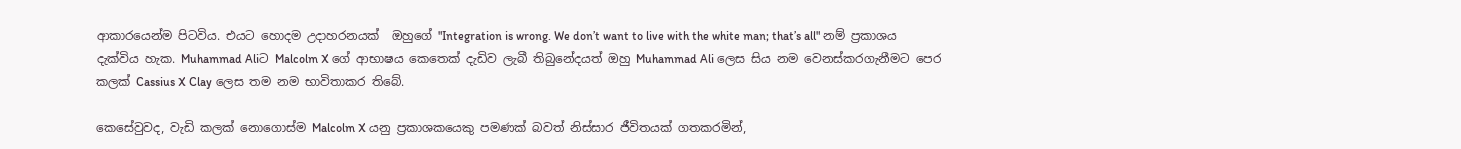ආකාරයෙන්ම පිටවිය. එයට හොදම උදාහරනයක්  ඔහුගේ "Integration is wrong. We don’t want to live with the white man; that’s all" නම් ප්‍රකාශය දැක්විය හැක. Muhammad Aliට Malcolm X ගේ ආභාෂය කෙතෙක් දැඩිව ලැබී තිබුනේදයත් ඔහු Muhammad Ali ලෙස සිය නම වෙනස්කරගැනීමට පෙර කලක් Cassius X Clay ලෙස තම නම භාවිතාකර තිබේ.

කෙසේවුවද, වැඩි කලක් නොගොස්ම Malcolm X යනු ප්‍රකාශකයෙකු පමණක් බවත් නිස්සාර ජීවිතයක් ගතකරමින්,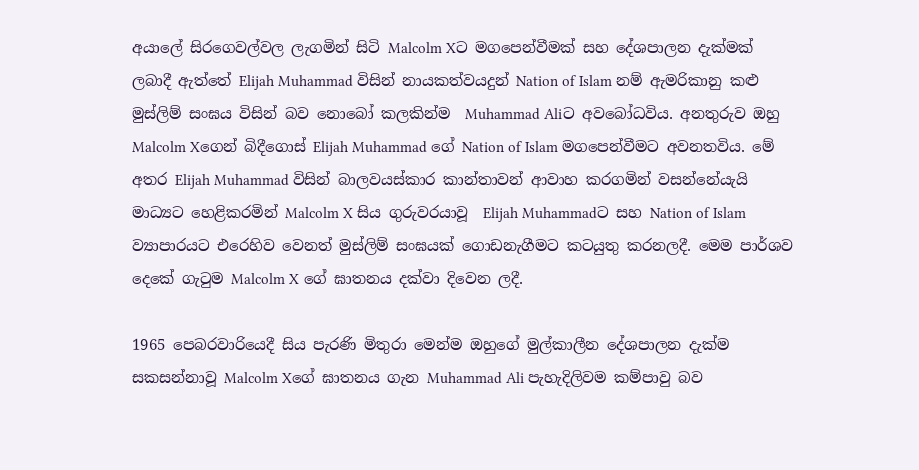අයාලේ සිරගෙවල්වල ලැගමින් සිටි Malcolm Xට මගපෙන්වීමක් සහ දේශපාලන දැක්මක් ලබාදී ඇත්තේ Elijah Muhammad විසින් නායකත්වයදුන් Nation of Islam නම් ඇමරිකානු කළු මුස්ලිම් සංඝය විසින් බව නොබෝ කලකින්ම  Muhammad Aliට අවබෝධවිය. අනතුරුව ඔහු Malcolm Xගෙන් බිදීගොස් Elijah Muhammad ගේ Nation of Islam මගපෙන්වීමට අවනතවිය. මේ අතර Elijah Muhammad විසින් බාලවයස්කාර කාන්තාවන් ආවාහ කරගමින් වසන්නේයැයි මාධ්‍යට හෙළිකරමින් Malcolm X සිය ගුරුවරයාවූ  Elijah Muhammadට සහ Nation of Islam ව්‍යාපාරයට එරෙහිව වෙනත් මුස්ලිම් සංඝයක් ගොඩනැගීමට කටයුතු කරනලදී. මෙම පාර්ශව දෙකේ ගැටුම Malcolm X ගේ ඝාතනය දක්වා දිවෙන ලදී.

1965 පෙබරවාරියෙදී සිය පැරණි මිතුරා මෙන්ම ඔහුගේ මුල්කාලීන දේශපාලන දැක්ම සකසන්නාවූ Malcolm Xගේ ඝාතනය ගැන Muhammad Ali පැහැදිලිවම කම්පාවු බව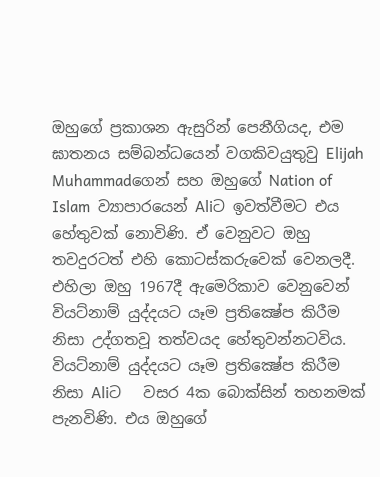ඔහුගේ ප්‍රකාශන ඇසුරින් පෙනීගියද, එම ඝාතනය සම්බන්ධයෙන් වගකිවයුතුවු Elijah Muhammadගෙන් සහ ඔහුගේ Nation of Islam  ව්‍යාපාරයෙන් Aliට ඉවත්වීමට එය හේතුවක් නොවිණි. ඒ වෙනුවට ඔහු තවදුරටත් එහි කොටස්කරුවෙක් වෙනලදී. එහිලා ඔහු 1967දී ඇමෙරිකාව වෙනුවෙන් වියට්නාම් යුද්දයට යෑම ප්‍රතික්‍ෂේප කිරීම නිසා උද්ගතවූ තත්වයද හේතුවන්නටවිය. වියට්නාම් යුද්දයට යෑම ප්‍රතික්‍ෂේප කිරීම  නිසා Aliට   වසර 4ක බොක්සින් තහනමක් පැනවිණි. එය ඔහුගේ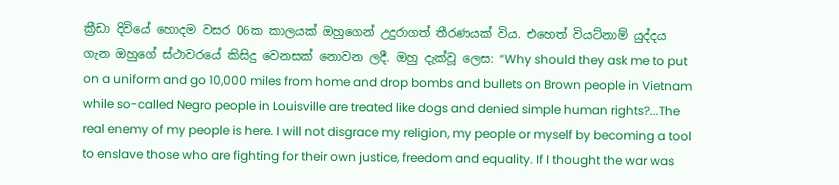ක්‍රීඩා දිවියේ හොදම වසර 06ක කාලයක් ඔහුගෙන් උදුරාගත් තීරණයක් විය. එහෙත් වියට්නාම් යුද්දය ගැන ඔහුගේ ස්ථාවරයේ කිසිදු වෙනසක් නොවන ලදී. ඔහු දැක්වූ ලෙස: “Why should they ask me to put on a uniform and go 10,000 miles from home and drop bombs and bullets on Brown people in Vietnam while so-called Negro people in Louisville are treated like dogs and denied simple human rights?...The real enemy of my people is here. I will not disgrace my religion, my people or myself by becoming a tool to enslave those who are fighting for their own justice, freedom and equality. If I thought the war was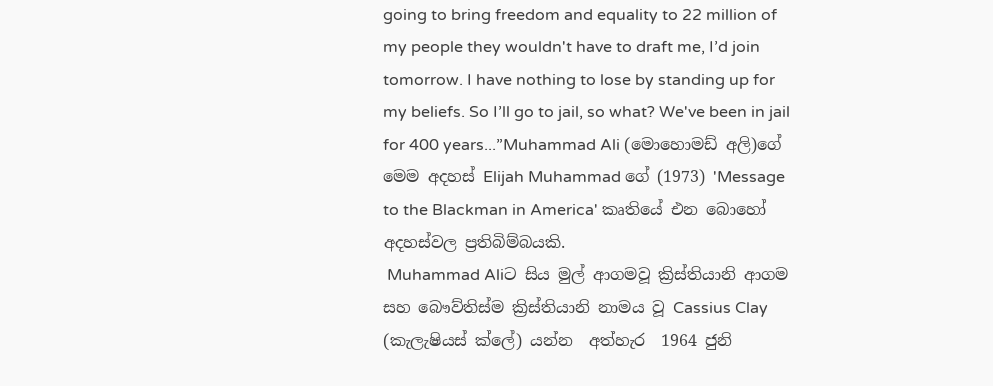going to bring freedom and equality to 22 million of my people they wouldn't have to draft me, I’d join tomorrow. I have nothing to lose by standing up for my beliefs. So I’ll go to jail, so what? We've been in jail for 400 years...”Muhammad Ali (මොහොමඩ් අලි)ගේ මෙම අදහස් Elijah Muhammad ගේ (1973) 'Message to the Blackman in America' කෘතියේ එන බොහෝ අදහස්වල ප්‍රතිබිම්බයකි.
 Muhammad Aliට සිය මුල් ආගමවූ ක්‍රිස්තියානි ආගම සහ බෞව්තිස්ම ක්‍රිස්තියානි නාමය වූ Cassius Clay (කැලැෂියස් ක්ලේ) යන්න  අත්හැර  1964 ජුනි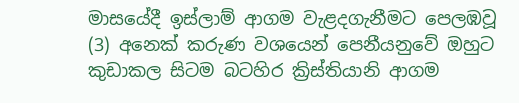මාසයේදී ඉස්ලාම් ආගම වැළදගැනීමට පෙලඹවූ (3) අනෙක් කරුණ වශයෙන් පෙනීයනුවේ ඔහුට කුඩාකල සිටම බටහිර ක්‍රිස්තියානි ආගම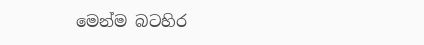මෙන්ම බටහිර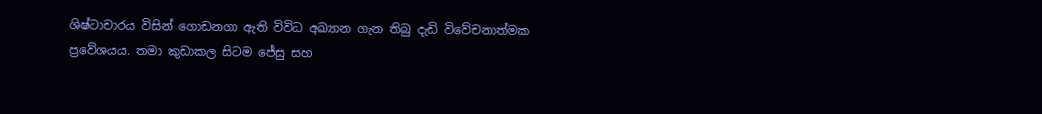ශිෂ්ටාචාරය විසින් ගොඩනගා ඇති විවිධ අඛ්‍යාන ගැන තිබු දැඩි විවේචනාත්මක ප්‍රවේශයය. තමා කුඩාකල සිටම ජේසු සහ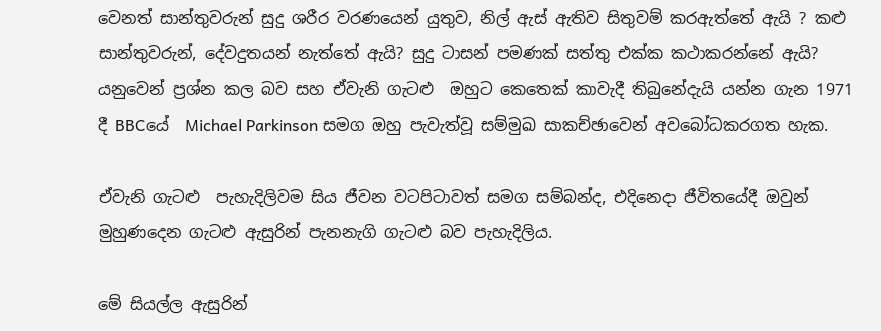වෙනත් සාන්තුවරුන් සුදු ශරීර වරණයෙන් යුතුව, නිල් ඇස් ඇතිව සිතුවම් කරඇත්තේ ඇයි ? කළු සාන්තුවරුන්, දේවදුතයන් නැත්තේ ඇයි? සුදු ටාසන් පමණක් සත්තු එක්ක කථාකරන්නේ ඇයි?  යනුවෙන් ප්‍රශ්න කල බව සහ ඒවැනි ගැටළු  ඔහුට කෙතෙක් කාවැදී තිබුනේදැයි යන්න ගැන 1971 දී BBCයේ  Michael Parkinson සමග ඔහු පැවැත්වූ සම්මුඛ සාකච්ඡාවෙන් අවබෝධකරගත හැක.

ඒවැනි ගැටළු  පැහැදිලිවම සිය ජීවන වටපිටාවත් සමග සම්බන්ද, එදිනෙදා ජීවිතයේදී ඔවුන් මුහුණදෙන ගැටළු ඇසුරින් පැනනැගි ගැටළු බව පැහැදිලිය.

මේ සියල්ල ඇසුරින්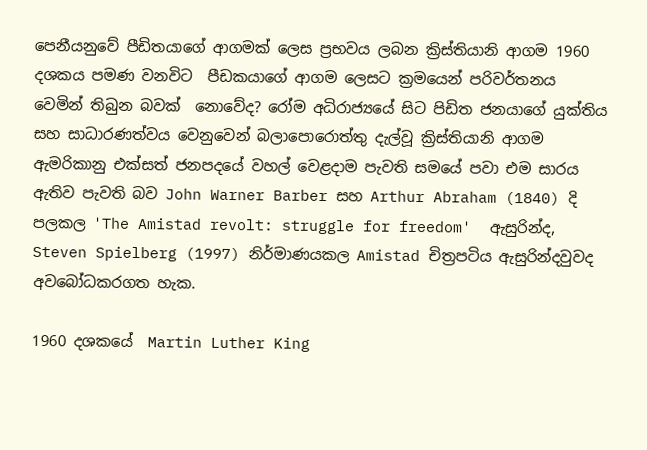පෙනීයනුවේ පීඩිතයාගේ ආගමක් ලෙස ප්‍රභවය ලබන ක්‍රිස්තියානි ආගම 1960 දශකය පමණ වනවිට  පීඩකයාගේ ආගම ලෙසට ක්‍රමයෙන් පරිවර්තනය වෙමින් තිබුන බවක්  නොවේද? රෝම අධිරාජ්‍යයේ සිට පිඩිත ජනයාගේ යුක්තිය සහ සාධාරණත්වය වෙනුවෙන් බලාපොරොත්තු දැල්වූ ක්‍රිස්තියානි ආගම ඇමරිකානු එක්සත් ජනපදයේ වහල් වෙළදාම පැවති සමයේ පවා එම සාරය ඇතිව පැවති බව John Warner Barber සහ Arthur Abraham (1840) දි පලකල 'The Amistad revolt: struggle for freedom'  ඇසුරින්ද,  Steven Spielberg (1997) නිර්මාණයකල Amistad චිත්‍රපටිය ඇසුරින්දවුවද  අවබෝධකරගත හැක.

1960 දශකයේ  Martin Luther King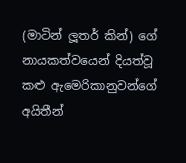(මාටින් ලූතර් කින්) ගේ නායකත්වයෙන් දියත්වූ  කළු ඇමෙරිකානුවන්ගේ අයිතීන්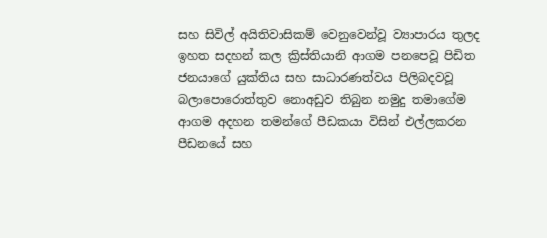සහ සිවිල් අයිතිවාසිකම් වෙනුවෙන්වූ ව්‍යාපාරය තුලද ඉහත සදහන් කල ක්‍රිස්තියානි ආගම පනපෙවූ පිඩිත ජනයාගේ යුක්තිය සහ සාධාරණත්වය පිලිබදවවූ බලාපොරොත්තුව නොඅඩුව තිබුන නමුදු තමාගේම ආගම අදහන තමන්ගේ පීඩකයා විසින් එල්ලකරන පීඩනයේ සහ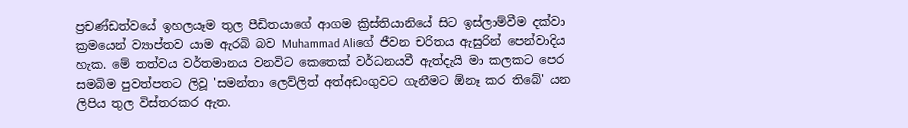ප්‍රචණ්ඩත්වයේ ඉහලයෑම තුල පීඩිතයාගේ ආගම ක්‍රිස්තියානියේ සිට ඉස්ලාම්වීම දක්වා ක්‍රමයෙන් ව්‍යාප්තව යාම ඇරබි බව Muhammad Aliගේ ජීවන චරිතය ඇසුරින් පෙන්වාදිය හැක. මේ තත්වය වර්තමානය වනවිට කෙතෙක් වර්ධනයවී ඇත්දැයි මා කලකට පෙර සමබිම පුවත්පතට ලිවූ 'සමන්තා ලෙව්ලිත් අත්අඩංගුවට ගැනීමට ඕනෑ කර තිබේ' යන ලිපිය තුල විස්තරකර ඇත.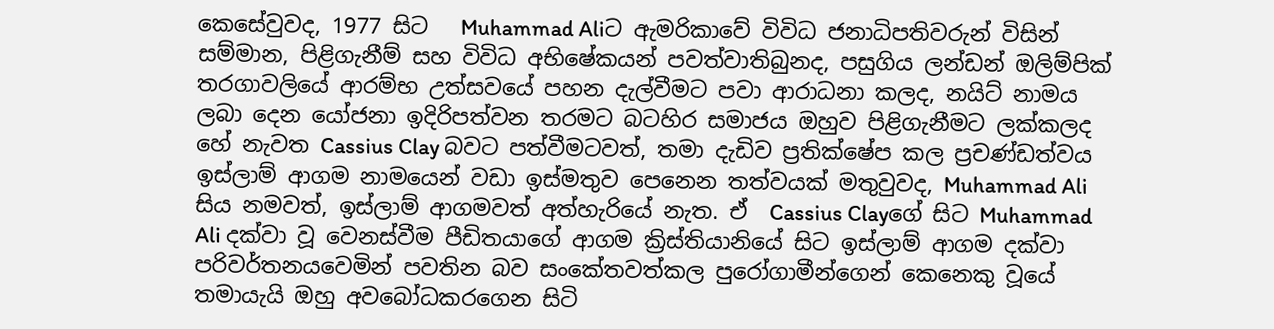කෙසේවුවද, 1977 සිට   Muhammad Aliට ඇමරිකාවේ විවිධ ජනාධිපතිවරුන් විසින් සම්මාන, පිළිගැනීම් සහ විවිධ අභිෂේකයන් පවත්වාතිබුනද, පසුගිය ලන්ඩන් ඔලිම්පික් තරගාවලියේ ආරම්භ උත්සවයේ පහන දැල්වීමට පවා ආරාධනා කලද, නයිට් නාමය ලබා දෙන යෝජනා ඉදිරිපත්වන තරමට බටහිර සමාජය ඔහුව පිළිගැනීමට ලක්කලද හේ නැවත Cassius Clay බවට පත්වීමටවත්, තමා දැඩිව ප්‍රතික්ෂේප කල ප්‍රචණ්ඩත්වය ඉස්ලාම් ආගම නාමයෙන් වඩා ඉස්මතුව පෙනෙන තත්වයක් මතුවුවද, Muhammad Ali සිය නමවත්, ඉස්ලාම් ආගමවත් අත්හැරියේ නැත. ඒ  Cassius Clayගේ සිට Muhammad Ali දක්වා වූ වෙනස්වීම පීඩිතයාගේ ආගම ක්‍රිස්තියානියේ සිට ඉස්ලාම් ආගම දක්වා පරිවර්තනයවෙමින් පවතින බව සංකේතවත්කල පුරෝගාමීන්ගෙන් කෙනෙකු වූයේ තමායැයි ඔහු අවබෝධකරගෙන සිටි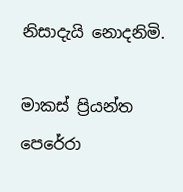නිසාදැයි නොදනිමි.

මාකස් ප්‍රියන්ත පෙරේරා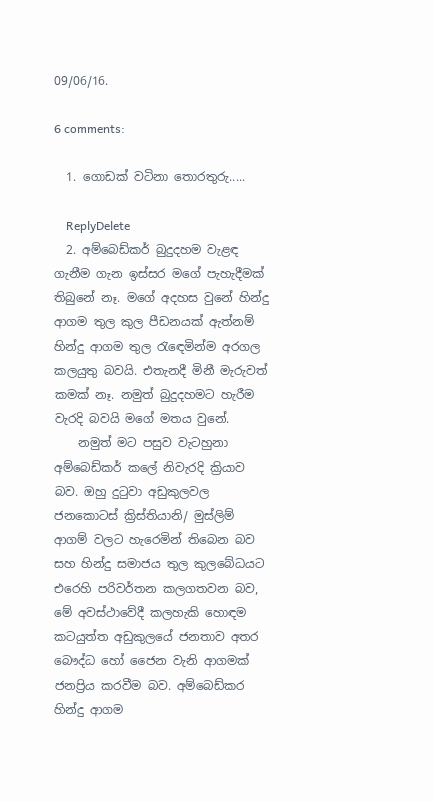09/06/16.

6 comments:

  1. ගොඩක් වටිනා තොරතුරු.....

    ReplyDelete
  2. අම්බෙඩ්කර් බුදුදහම වැළඳ ගැනීම ගැන ඉස්සර මගේ පැහැදීමක් තිබුනේ නෑ. මගේ අදහස වුනේ හින්දු ආගම තුල කුල පීඩනයක් ඇත්නම් හින්දු ආගම තුල රැඳෙමින්ම අරගල කලයුතු බවයි. එතැනදී මිනී මැරුවත් කමක් නෑ. නමුත් බුදුදහමට හැරීම වැරදි බවයි මගේ මතය වුනේ.
    නමුත් මට පසුව වැටහුනා අම්බෙඩ්කර් කලේ නිවැරදි ක්‍රියාව බව. ඔහු දුටුවා අඩුකුලවල ජනකොටස් ක්‍රිස්තියානි/ මුස්ලිම් ආගම් වලට හැරෙමින් තිබෙන බව සහ හින්දු සමාජය තුල කුලබේධයට එරෙහි පරිවර්තන කලගතවන බව, මේ අවස්ථාවේදී කලහැකි හොඳම කටයුත්ත අඩුකුලයේ ජනතාව අතර බෞද්ධ හෝ ජෛන වැනි ආගමක් ජනප්‍රිය කරවීම බව. අම්බෙඩ්කර හින්දු ආගම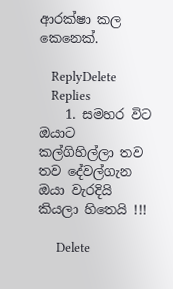ආරක්ෂා කල කෙනෙක්.

    ReplyDelete
    Replies
    1. සමහර විට ඔයාට කල්ගිහිල්ලා තව තව දේවල්ගැන ඔයා වැරදියි කියලා හිතෙයි !!!

      Delete